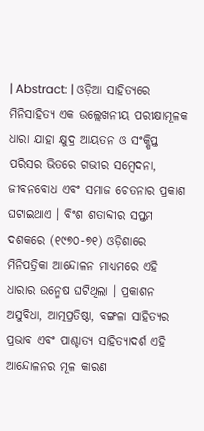| Abstract: | ଓଡ଼ିଆ ସାହିତ୍ୟରେ ମିନିସାହିତ୍ୟ ଏକ ଉଲ୍ଲେଖନୀୟ ପରୀକ୍ଷାମୂଳକ ଧାରା ଯାହା କ୍ଷୁଦ୍ର ଆୟତନ ଓ ସଂକ୍ଷିପ୍ତ ପରିସର ଭିତରେ ଗଭୀର ସମ୍ବେଦନା, ଜୀବନବୋଧ ଏବଂ ସମାଜ ଚେତନାର ପ୍ରକାଶ ଘଟାଇଥାଏ । ବିଂଶ ଶତାବ୍ଦୀର ସପ୍ତମ ଦଶକରେ (୧୯୭୦-୭୧) ଓଡ଼ିଶାରେ ମିନିପତ୍ରିକା ଆନ୍ଦୋଳନ ମାଧ୍ୟମରେ ଏହି ଧାରାର ଉନ୍ମେଷ ଘଟିଥିଲା । ପ୍ରକାଶନ ଅସୁବିଧା, ଆତ୍ମପ୍ରତିଷ୍ଠା, ବଙ୍ଗଳା ସାହିତ୍ୟର ପ୍ରଭାବ ଏବଂ ପାଶ୍ଚାତ୍ୟ ସାହିତ୍ୟାଦର୍ଶ ଏହି ଆନ୍ଦୋଳନର ମୂଳ କାରଣ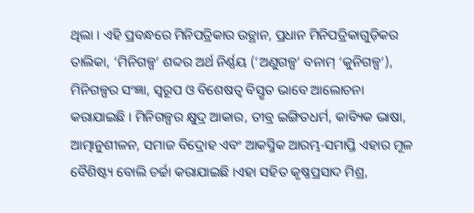ଥିଲା । ଏହି ପ୍ରବନ୍ଧରେ ମିନିପତ୍ରିକାର ଉତ୍ଥାନ, ପ୍ରଧାନ ମିନିପତ୍ରିକାଗୁଡ଼ିକର ତାଲିକା, ‘ମିନିଗଳ୍ପ’ ଶବ୍ଦର ଅର୍ଥ ନିର୍ଣ୍ଣୟ (‘ଅଣୁଗଳ୍ପ’ ବନାମ୍ ‘କୁନିଗଳ୍ପ’), ମିନିଗଳ୍ପର ସଂଜ୍ଞା, ସ୍ୱରୂପ ଓ ବିଶେଷତ୍ୱ ବିସ୍ତୃତ ଭାବେ ଆଲୋଚନା କରାଯାଇଛି । ମିନିଗଳ୍ପର କ୍ଷୁଦ୍ର ଆକାର, ତୀବ୍ର ଇଙ୍ଗିତଧର୍ମ, କାବ୍ୟିକ ଭାଷା, ଆତ୍ମାନୁଶୀଳନ, ସମାଜ ବିଦ୍ରୋହ ଏବଂ ଆକସ୍ମିକ ଆରମ୍ଭ-ସମାପ୍ତି ଏହାର ମୂଳ ବୈଶିଷ୍ଟ୍ୟ ବୋଲି ଚର୍ଚ୍ଚା କରାଯାଇଛି ।ଏହା ସହିତ କୃଷ୍ଣପ୍ରସାଦ ମିଶ୍ର,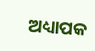ଅଧ୍ୟାପକ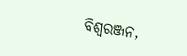ବିଶ୍ୱରଞ୍ଜନ,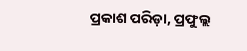ପ୍ରକାଶ ପରିଡ଼ା, ପ୍ରଫୁଲ୍ଲ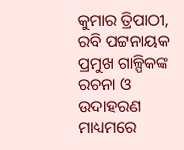କୁମାର ତ୍ରିପାଠୀ, ରବି ପଟ୍ଟନାୟକ ପ୍ରମୁଖ ଗାଳ୍ପିକଙ୍କ ରଚନା ଓ ଉଦାହରଣ ମାଧ୍ୟମରେ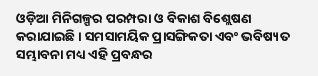ଓଡ଼ିଆ ମିନିଗଳ୍ପର ପରମ୍ପରା ଓ ବିକାଶ ବିଶ୍ଲେଷଣ କରାଯାଇଛି । ସମସାମୟିକ ପ୍ରାସଙ୍ଗିକତା ଏବଂ ଭବିଷ୍ୟତ ସମ୍ଭାବନା ମଧ୍ୟ ଏହି ପ୍ରବନ୍ଧର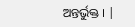ଅନ୍ତର୍ଭୁକ୍ତ । |